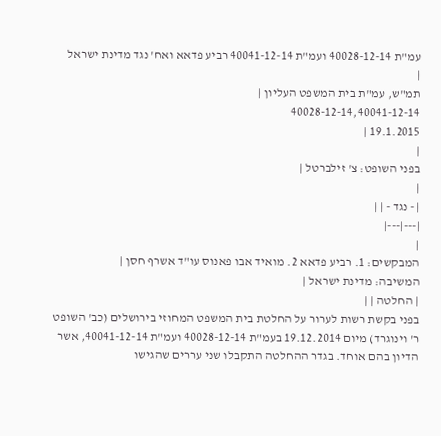עמ"ת 40028-12-14 ועמ"ת 40041-12-14 רביע פדאא ואח' נגד מדינת ישראל
|
תמ"ש, עמ"ת בית המשפט העליון |
40028-12-14,40041-12-14
19.1.2015 |
|
בפני השופט: צ' זילברטל |
|
| - נגד - | |
|---|---|
|
המבקשים: 1. רביע פדאא 2. מואיד אבו פאנוס עו"ד אשרף חסן |
המשיבה: מדינת ישראל |
| החלטה | |
בפני בקשת רשות לערור על החלטת בית המשפט המחוזי בירושלים (כב' השופט ר' וינוגרד) מיום 19.12.2014 בעמ"ת 40028-12-14 ועמ"ת 40041-12-14, אשר הדיון בהם אוחד. בגדר ההחלטה התקבלו שני עררים שהגישו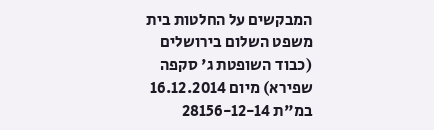המבקשים על החלטות בית משפט השלום בירושלים (כבוד השופטת ג' סקפה שפירא) מיום 16.12.2014 במ"ת 28156-12-14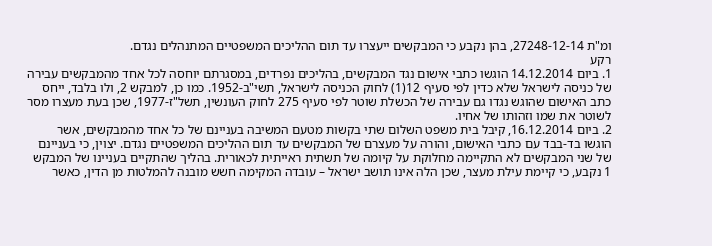ומ"ת 27248-12-14, בהן נקבע כי המבקשים ייעצרו עד תום ההליכים המשפטיים המתנהלים נגדם.
רקע
1. ביום 14.12.2014 הוגשו כתבי אישום נגד המבקשים, בהליכים נפרדים, במסגרתם יוחסה לכל אחד מהמבקשים עבירה של כניסה לישראל שלא כדין לפי סעיף 12(1) לחוק הכניסה לישראל, תשי"ב-1952. כמו כן, למבקש 2, ולו בלבד, ייחס כתב האישום שהוגש נגדו גם עבירה של הכשלת שוטר לפי סעיף 275 לחוק העונשין, תשל"ז-1977, שכן בעת מעצרו מסר לשוטר את שמו וזהותו של אחיו.
2. ביום 16.12.2014, קיבל בית משפט השלום שתי בקשות מטעם המשיבה בעניינם של כל אחד מהמבקשים, אשר הוגשו בד-בבד עם כתבי האישום, והורה על מעצרם של המבקשים עד תום ההליכים המשפטיים נגדם. יצוין, כי בעניינם של שני המבקשים לא התקיימה מחלוקת על קיומה של תשתית ראייתית לכאורית. בהליך שהתקיים בעניינו של המבקש 1 נקבע, כי קיימת עילת מעצר, שכן הלה אינו תושב ישראל – עובדה המקימה חשש מובנה להמלטות מן הדין, כאשר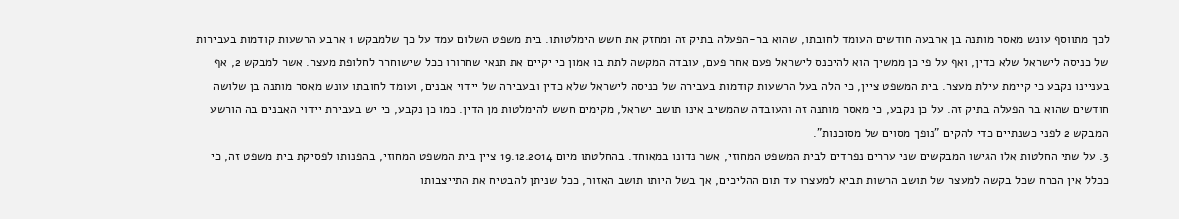לכך מתווסף עונש מאסר מותנה בן ארבעה חודשים העומד לחובתו, שהוא בר-הפעלה בתיק זה ומחזק את חשש הימלטותו. בית משפט השלום עמד על כך שלמבקש 1 ארבע הרשעות קודמות בעבירות של כניסה לישראל שלא כדין, ואף על פי כן ממשיך הוא להיכנס לישראל פעם אחר פעם, עובדה המקשה לתת בו אמון כי יקיים את תנאי שחרורו ככל שישוחרר לחלופת מעצר. אשר למבקש 2, אף בעניינו נקבע כי קיימת עילת מעצר. בית המשפט ציין, כי הלה בעל הרשעות קודמות בעבירה של כניסה לישראל שלא כדין ובעבירה של יידוי אבנים, ועומד לחובתו עונש מאסר מותנה בן שלושה חודשים שהוא בר הפעלה בתיק זה. על כן נקבע, כי מאסר מותנה זה והעובדה שהמשיב אינו תושב ישראל, מקימים חשש להימלטות מן הדין. כמו כן נקבע, כי יש בעבירת יידוי האבנים בה הורשע המבקש 2 לפני כשנתיים כדי להקים "נופך מסוים של מסוכנות".
3. על שתי החלטות אלו הגישו המבקשים שני עררים נפרדים לבית המשפט המחוזי, אשר נדונו במאוחד. בהחלטתו מיום 19.12.2014 ציין בית המשפט המחוזי, בהפנותו לפסיקת בית משפט זה, כי ככלל אין הכרח שכל בקשה למעצר של תושב הרשות תביא למעצרו עד תום ההליכים, אך בשל היותו תושב האזור, ככל שניתן להבטיח את התייצבותו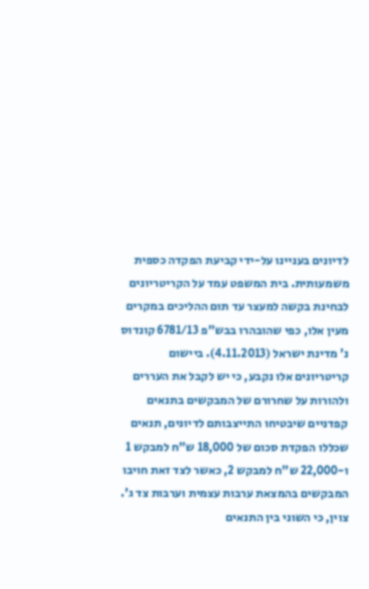לדיונים בעניינו על-ידי קביעת הפקדה כספית משמעותית. בית המשפט עמד על הקריטריונים לבחינת בקשה למעצר עד תום ההליכים במקרים מעין אלו, כפי שהובהרו בבש"פ 6781/13 קונדוס נ' מדינת ישראל (4.11.2013). ביישום קריטריונים אלו נקבע, כי יש לקבל את העררים ולהורות על שחרורם של המבקשים בתנאים קפדניים שיבטיחו התייצבותם לדיונים, תנאים שכללו הפקדת סכום של 18,000 ש"ח למבקש 1 ו-22,000 ש"ח למבקש 2, כאשר לצד זאת חויבו המבקשים בהמצאת ערבות עצמית וערבות צד ג'. צוין, כי השוני בין התנאים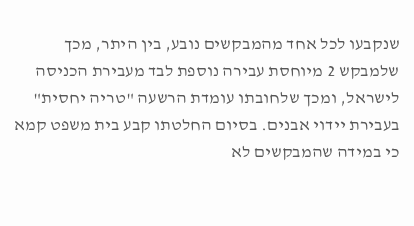שנקבעו לכל אחד מהמבקשים נובע, בין היתר, מכך שלמבקש 2 מיוחסת עבירה נוספת לבד מעבירת הכניסה לישראל, ומכך שלחובתו עומדת הרשעה "טריה יחסית" בעבירת יידוי אבנים. בסיום החלטתו קבע בית משפט קמא כי במידה שהמבקשים לא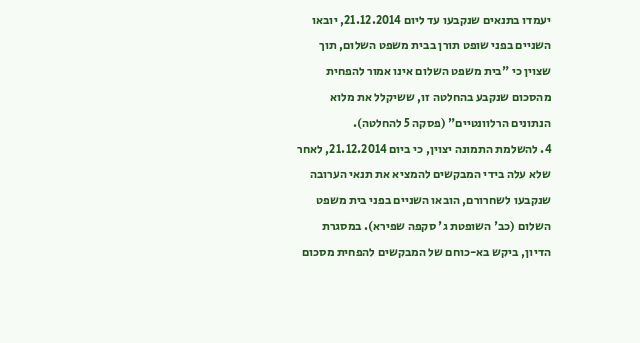יעמדו בתנאים שנקבעו עד ליום 21.12.2014, יובאו השניים בפני שופט תורן בבית משפט השלום, תוך שצוין כי "בית משפט השלום אינו אמור להפחית מהסכום שנקבע בהחלטה זו, ששיקלל את מלוא הנתונים הרלוונטיים" (פסקה 5 להחלטה).
4. להשלמת התמונה יצוין, כי ביום 21.12.2014, לאחר שלא עלה בידי המבקשים להמציא את תנאי הערובה שנקבעו לשחרורם, הובאו השניים בפני בית משפט השלום (כב' השופטת ג' סקפה שפירא). במסגרת הדיון, ביקש בא-כוחם של המבקשים להפחית מסכום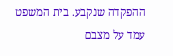ההפקדה שנקבע. בית המשפט עמד על מצבם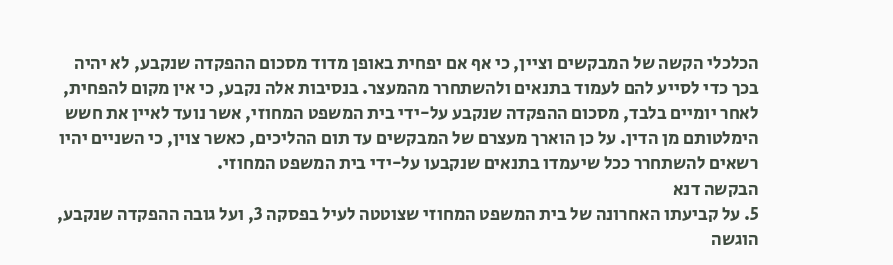הכלכלי הקשה של המבקשים וציין, כי אף אם יפחית באופן מדוד מסכום ההפקדה שנקבע, לא יהיה בכך כדי לסייע להם לעמוד בתנאים ולהשתחרר מהמעצר. בנסיבות אלה נקבע, כי אין מקום להפחית, לאחר יומיים בלבד, מסכום ההפקדה שנקבע על-ידי בית המשפט המחוזי, אשר נועד לאיין את חשש הימלטותם מן הדין. על כן הוארך מעצרם של המבקשים עד תום ההליכים, כאשר צוין, כי השניים יהיו רשאים להשתחרר ככל שיעמדו בתנאים שנקבעו על-ידי בית המשפט המחוזי.
הבקשה דנא
5. על קביעתו האחרונה של בית המשפט המחוזי שצוטטה לעיל בפסקה 3, ועל גובה ההפקדה שנקבע, הוגשה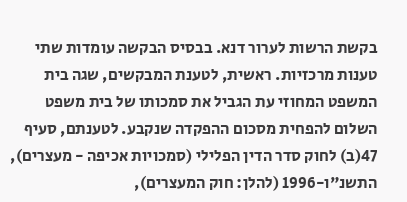בקשת הרשות לערור דנא. בבסיס הבקשה עומדות שתי טענות מרכזיות. ראשית, לטענת המבקשים, שגה בית המשפט המחוזי עת הגביל את סמכותו של בית משפט השלום להפחית מסכום ההפקדה שנקבע. לטענתם, סעיף 47(ב) לחוק סדר הדין הפלילי (סמכויות אכיפה - מעצרים), התשנ"ו-1996 (להלן: חוק המעצרים),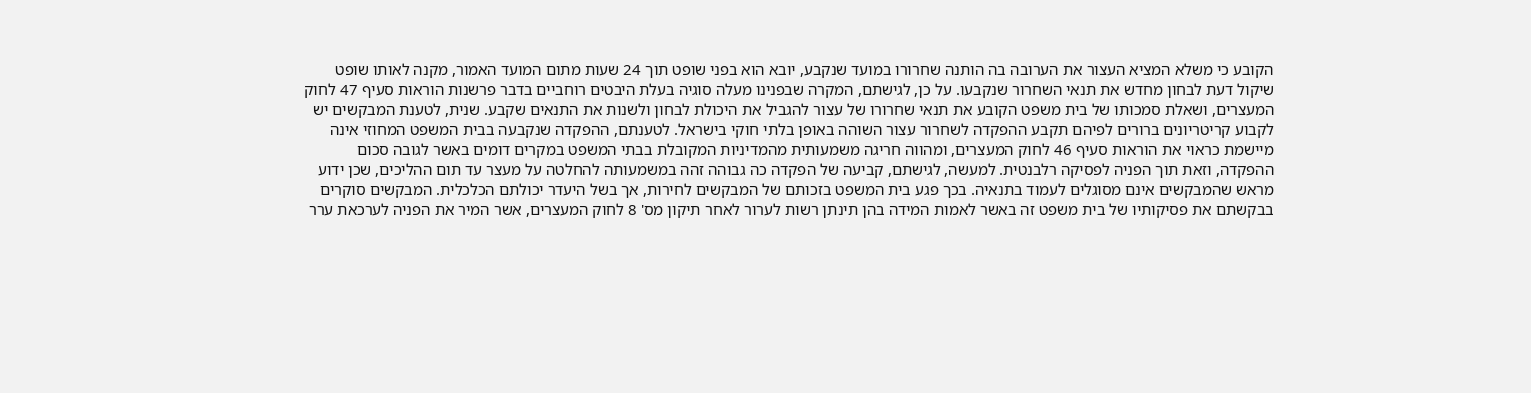הקובע כי משלא המציא העצור את הערובה בה הותנה שחרורו במועד שנקבע, יובא הוא בפני שופט תוך 24 שעות מתום המועד האמור, מקנה לאותו שופט שיקול דעת לבחון מחדש את תנאי השחרור שנקבעו. על כן, לגישתם, המקרה שבפנינו מעלה סוגיה בעלת היבטים רוחביים בדבר פרשנות הוראות סעיף 47 לחוק המעצרים, ושאלת סמכותו של בית משפט הקובע את תנאי שחרורו של עצור להגביל את היכולת לבחון ולשנות את התנאים שקבע. שנית, לטענת המבקשים יש לקבוע קריטריונים ברורים לפיהם תקבע ההפקדה לשחרור עצור השוהה באופן בלתי חוקי בישראל. לטענתם, ההפקדה שנקבעה בבית המשפט המחוזי אינה מיישמת כראוי את הוראות סעיף 46 לחוק המעצרים, ומהווה חריגה משמעותית מהמדיניות המקובלת בבתי המשפט במקרים דומים באשר לגובה סכום ההפקדה, וזאת תוך הפניה לפסיקה רלבנטית. למעשה, לגישתם, קביעה של הפקדה כה גבוהה זהה במשמעותה להחלטה על מעצר עד תום ההליכים, שכן ידוע מראש שהמבקשים אינם מסוגלים לעמוד בתנאיה. בכך פגע בית המשפט בזכותם של המבקשים לחירות, אך בשל היעדר יכולתם הכלכלית. המבקשים סוקרים בבקשתם את פסיקותיו של בית משפט זה באשר לאמות המידה בהן תינתן רשות לערור לאחר תיקון מס' 8 לחוק המעצרים, אשר המיר את הפניה לערכאת ערר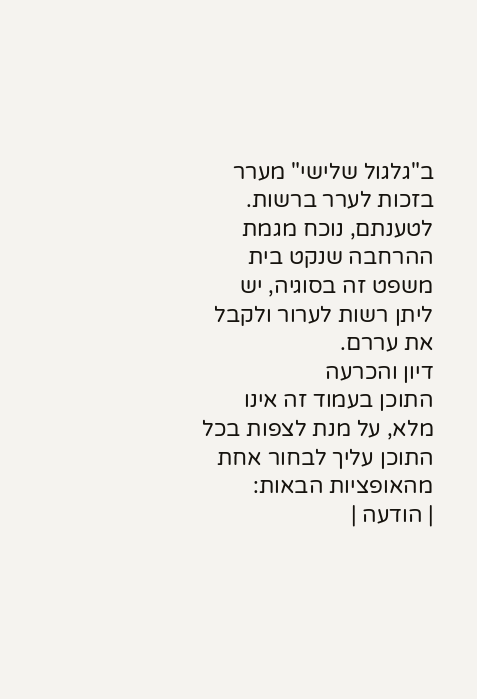ב"גלגול שלישי" מערר בזכות לערר ברשות. לטענתם, נוכח מגמת ההרחבה שנקט בית משפט זה בסוגיה, יש ליתן רשות לערור ולקבל את עררם.
דיון והכרעה
התוכן בעמוד זה אינו מלא, על מנת לצפות בכל התוכן עליך לבחור אחת מהאופציות הבאות:
| הודעה |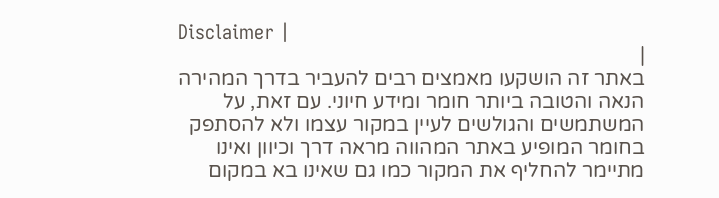Disclaimer |
|
באתר זה הושקעו מאמצים רבים להעביר בדרך המהירה הנאה והטובה ביותר חומר ומידע חיוני. עם זאת, על המשתמשים והגולשים לעיין במקור עצמו ולא להסתפק בחומר המופיע באתר המהווה מראה דרך וכיוון ואינו מתיימר להחליף את המקור כמו גם שאינו בא במקום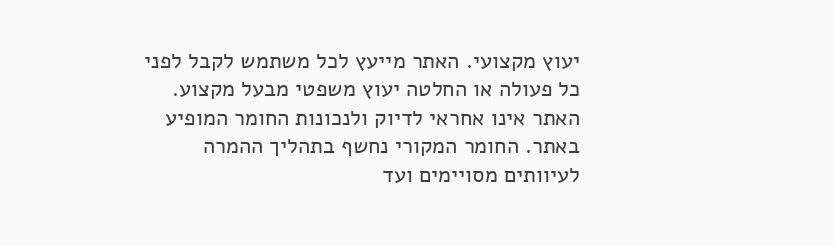יעוץ מקצועי. האתר מייעץ לכל משתמש לקבל לפני כל פעולה או החלטה יעוץ משפטי מבעל מקצוע. האתר אינו אחראי לדיוק ולנכונות החומר המופיע באתר. החומר המקורי נחשף בתהליך ההמרה לעיוותים מסויימים ועד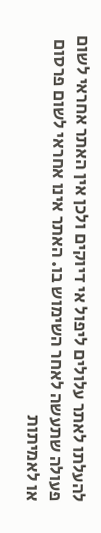להעלתו לאתר עלולים ליפול אי דיוקים ולכן אין האתר אחראי לשום פעולה שתעשה לאחר השימוש בו. האתר אינו אחראי לשום פרסום או לאמיתות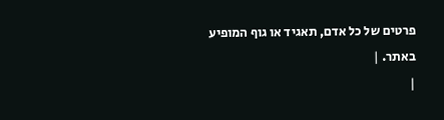פרטים של כל אדם, תאגיד או גוף המופיע באתר. |
|